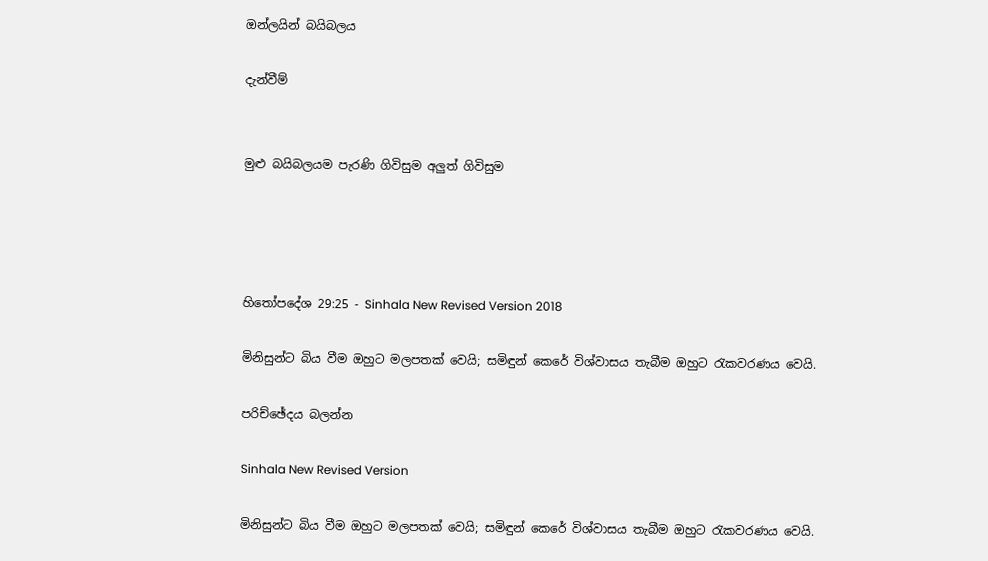ඔන්ලයින් බයිබලය

දැන්වීම්


මුළු බයිබලයම පැරණි ගිවිසුම අලුත් ගිවිසුම




හිතෝපදේශ 29:25 - Sinhala New Revised Version 2018

මිනිසුන්ට බිය වීම ඔහුට මලපතක් වෙයි; සමිඳුන් කෙරේ විශ්වාසය තැබීම ඔහුට රැකවරණය වෙයි.

පරිච්ඡේදය බලන්න

Sinhala New Revised Version

මිනිසුන්ට බිය වීම ඔහුට මලපතක් වෙයි; සමිඳුන් කෙරේ විශ්වාසය තැබීම ඔහුට රැකවරණය වෙයි.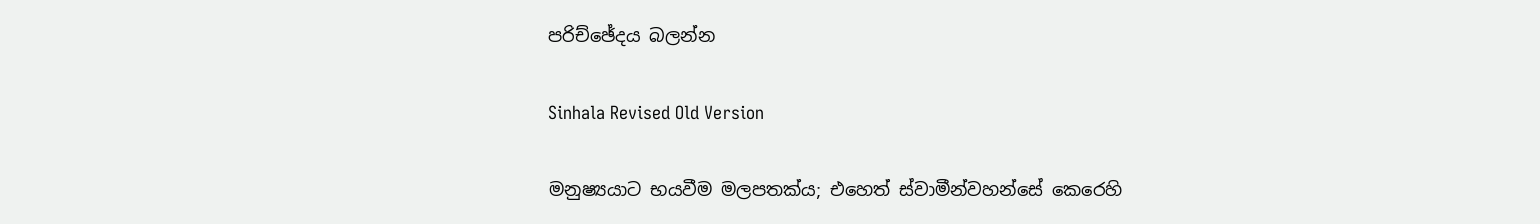පරිච්ඡේදය බලන්න

Sinhala Revised Old Version

මනුෂ්‍යයාට භයවීම මලපතක්ය; එහෙත් ස්වාමීන්වහන්සේ කෙරෙහි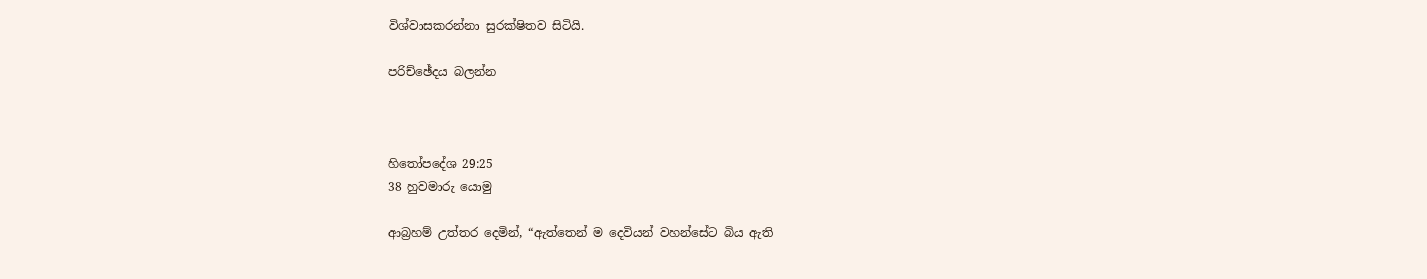විශ්වාසකරන්නා සුරක්ෂිතව සිටියි.

පරිච්ඡේදය බලන්න



හිතෝපදේශ 29:25
38 හුවමාරු යොමු

ආබ්‍රහම් උත්තර දෙමින්, “ඇත්තෙන් ම දෙවියන් වහන්සේට බිය ඇති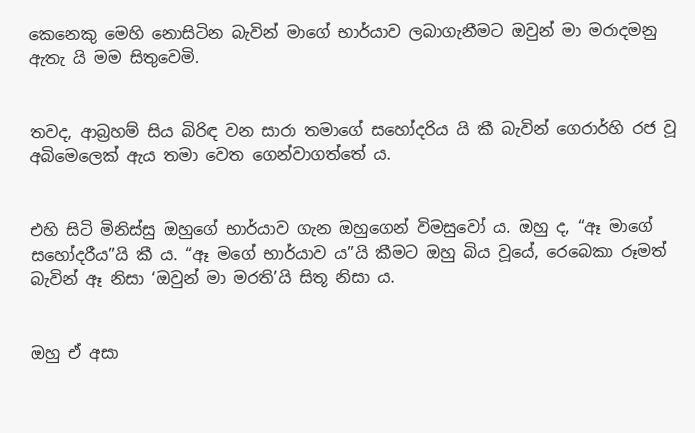කෙනෙකු මෙහි නොසිටින බැවින් මාගේ භාර්යාව ලබාගැනීමට ඔවුන් මා මරාදමනු ඇතැ යි මම සිතුවෙමි.


තවද, ආබ්‍රහම් සිය බිරිඳ වන සාරා තමාගේ සහෝදරිය යි කී බැවින් ගෙරාර්හි රජ වූ අබිමෙලෙක් ඇය තමා වෙත ගෙන්වාගත්තේ ය.


එහි සිටි මිනිස්සු ඔහුගේ භාර්යාව ගැන ඔහුගෙන් විමසුවෝ ය. ඔහු ද, “ඈ මාගේ සහෝදරීය”යි කී ය. “ඈ මගේ භාර්යාව ය”යි කීමට ඔහු බිය වූයේ, රෙබෙකා රූමත් බැවින් ඈ නිසා ‘ඔවුන් මා මරති’යි සිතූ නිසා ය.


ඔහු ඒ අසා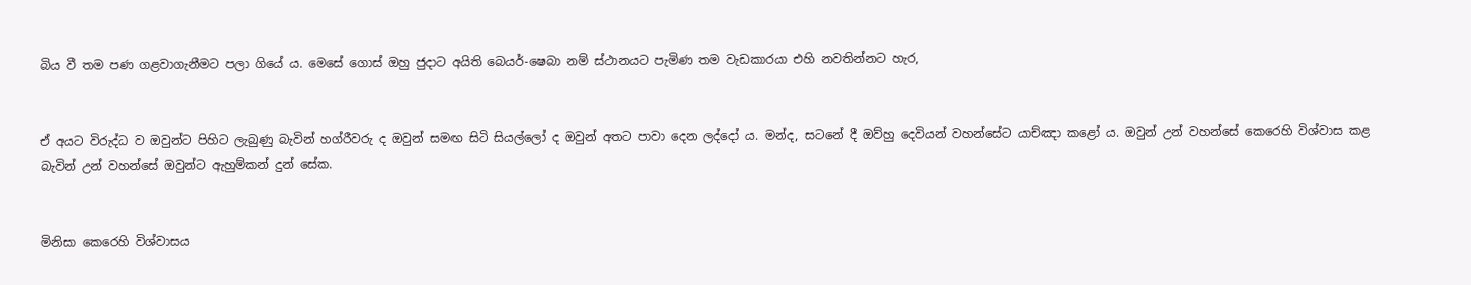බිය වී තම පණ ගළවාගැනීමට පලා ගියේ ය. මෙසේ ගොස් ඔහු ජුදාට අයිති බෙයර්-ෂෙබා නම් ස්ථානයට පැමිණ තම වැඩකාරයා එහි නවතින්නට හැර,


ඒ අයට විරුද්ධ ව ඔවුන්ට පිහිට ලැබුණු බැවින් හග්රීවරු ද ඔවුන් සමඟ සිටි සියල්ලෝ ද ඔවුන් අතට පාවා දෙන ලද්දෝ ය. මන්ද, සටනේ දී ඔව්හු දෙවියන් වහන්සේට යාච්ඤා කළෝ ය. ඔවුන් උන් වහන්සේ කෙරෙහි විශ්වාස කළ බැවින් උන් වහන්සේ ඔවුන්ට ඇහුම්කන් දුන් සේක.


මිනිසා කෙරෙහි විශ්වාසය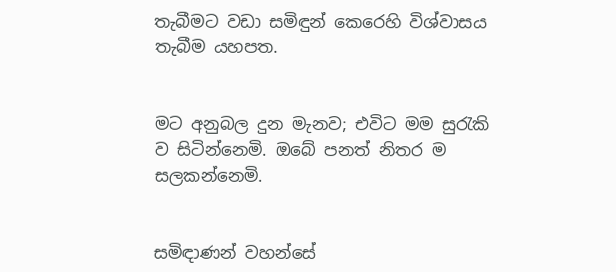තැබීමට වඩා සමිඳුන් කෙරෙහි විශ්වාසය තැබීම යහපත.


මට අනුබල දුන මැනව; එවිට මම සුරැකි ව සිටින්නෙමි. ඔබේ පනත් නිතර ම සලකන්නෙමි.


සමිඳාණන් වහන්සේ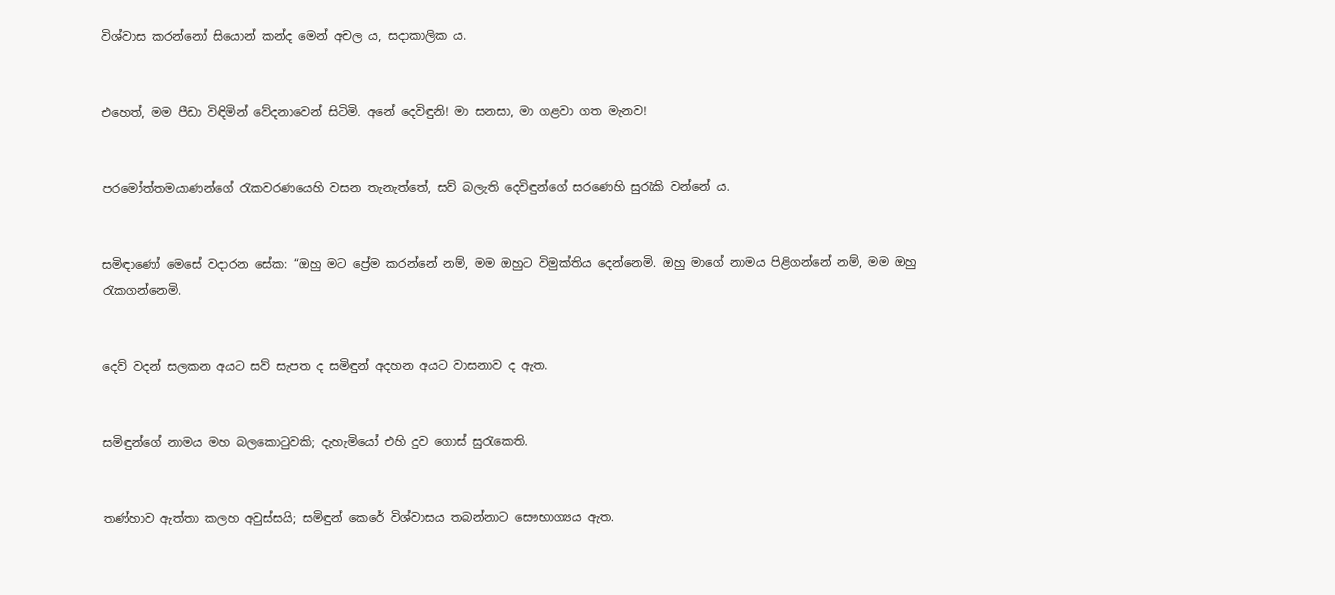විශ්වාස කරන්නෝ සියොන් කන්ද මෙන් අචල ය, සදාකාලික ය.


එහෙත්, මම පීඩා විඳිමින් වේදනාවෙන් සිටිමි. අනේ දෙවිඳුනි! මා සනසා, මා ගළවා ගත මැනව!


පරමෝත්තමයාණන්ගේ රැකවරණයෙහි වසන තැනැත්තේ, සව් බලැති දෙවිඳුන්ගේ සරණෙහි සුරැකි වන්නේ ය.


සමිඳාණෝ මෙසේ වදාරන සේක: “ඔහු මට ප්‍රේම කරන්නේ නම්, මම ඔහුට විමුක්තිය දෙන්නෙමි. ඔහු මාගේ නාමය පිළිගන්නේ නම්, මම ඔහු රැකගන්නෙමි.


දෙව් වදන් සලකන අයට සව් සැපත ද සමිඳුන් අදහන අයට වාසනාව ද ඇත.


සමිඳුන්ගේ නාමය මහ බලකොටුවකි; දැහැමියෝ එහි දුව ගොස් සුරැකෙති.


තණ්හාව ඇත්තා කලහ අවුස්සයි; සමිඳුන් කෙරේ විශ්වාසය තබන්නාට සෞභාග්‍යය ඇත.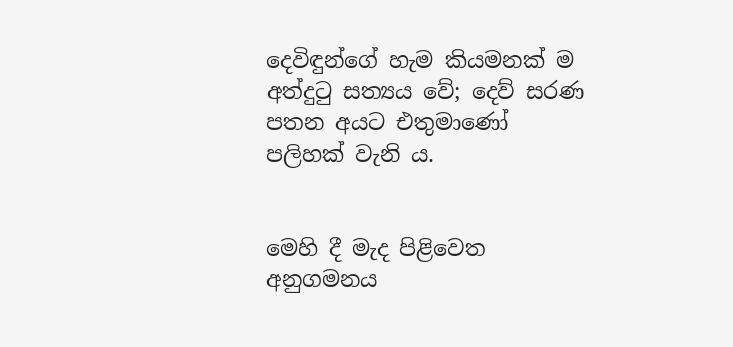දෙවිඳුන්ගේ හැම කියමනක් ම අත්දුටු සත්‍යය වේ; දෙව් සරණ පතන අයට එතුමාණෝ පලිහක් වැනි ය.


මෙහි දී මැද පිළිවෙත අනුගමනය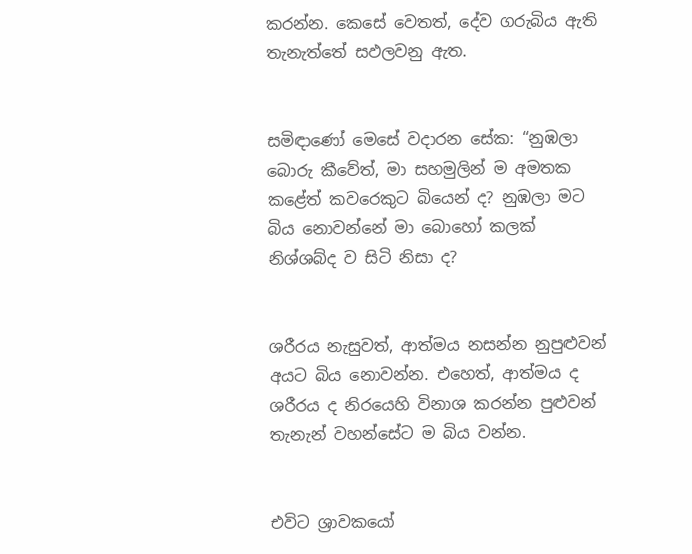කරන්න. කෙසේ වෙතත්, දේව ගරුබිය ඇති තැනැත්තේ සඵලවනු ඇත.


සමිඳාණෝ මෙසේ වදාරන සේක: “නුඹලා බොරු කීවේත්, මා සහමුලින් ම අමතක කළේත් කවරෙකුට බියෙන් ද? නුඹලා මට බිය නොවන්නේ මා බොහෝ කලක් නිශ්ශබ්ද ව සිටි නිසා ද?


ශරීරය නැසුවත්, ආත්මය නසන්න නුපුළුවන් අයට බිය නොවන්න. එහෙත්, ආත්මය ද ශරීරය ද නිරයෙහි විනාශ කරන්න පුළුවන් තැනැන් වහන්සේට ම බිය වන්න.


එවිට ශ්‍රාවකයෝ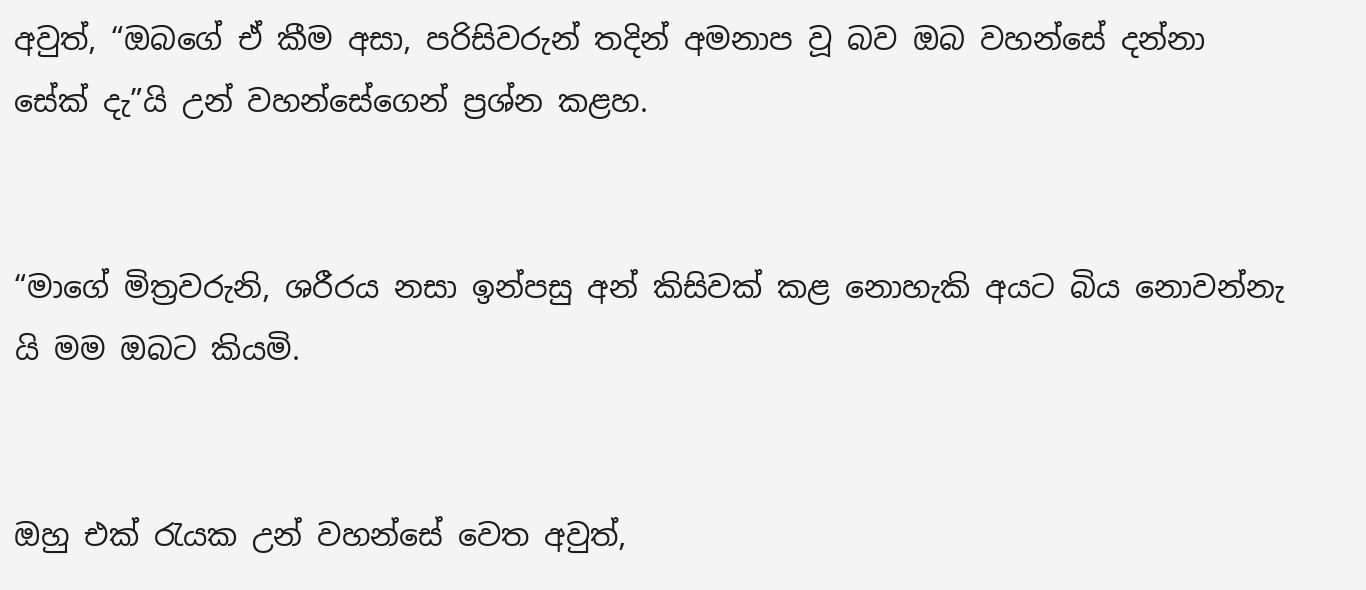අවුත්, “ඔබගේ ඒ කීම අසා, පරිසිවරුන් තදින් අමනාප වූ බව ඔබ වහන්සේ දන්නා සේක් දැ”යි උන් වහන්සේගෙන් ප්‍රශ්න කළහ.


“මාගේ මිත්‍රවරුනි, ශරීරය නසා ඉන්පසු අන් කිසිවක් කළ නොහැකි අයට බිය නොවන්නැ යි මම ඔබට කියමි.


ඔහු එක් රැයක උන් වහන්සේ වෙත අවුත්,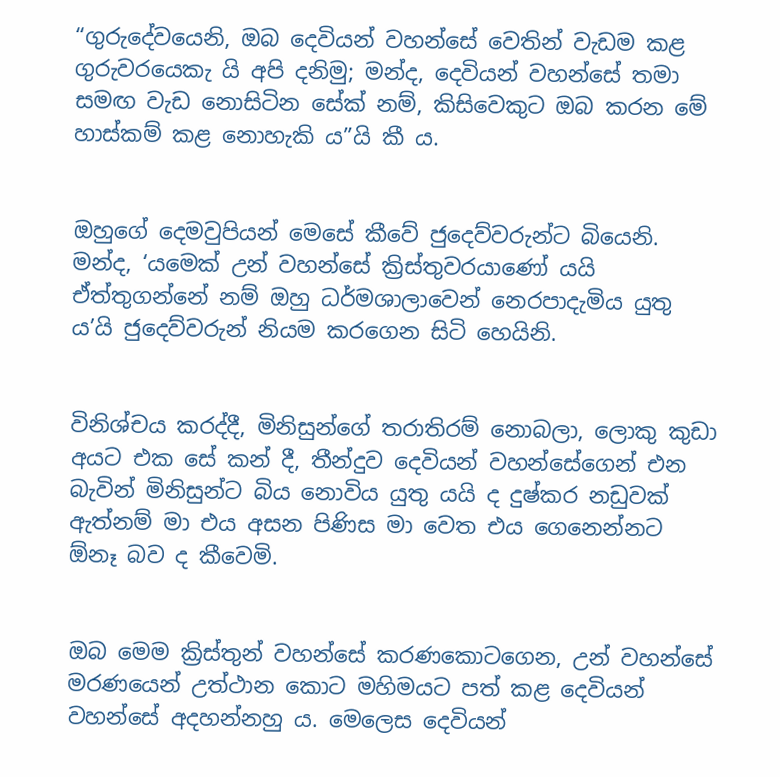“ගුරුදේවයෙනි, ඔබ දෙවියන් වහන්සේ වෙතින් වැඩම කළ ගුරුවරයෙකැ යි අපි දනිමු; මන්ද, දෙවියන් වහන්සේ තමා සමඟ වැඩ නොසිටින සේක් නම්, කිසිවෙකුට ඔබ කරන මේ හාස්කම් කළ නොහැකි ය”යි කී ය.


ඔහුගේ දෙමවුපියන් මෙසේ කීවේ ජුදෙව්වරුන්ට බියෙනි. මන්ද, ‘යමෙක් උන් වහන්සේ ක්‍රිස්තුවරයාණෝ යයි ඒත්තුගන්නේ නම් ඔහු ධර්මශාලාවෙන් නෙරපාදැමිය යුතු ය’යි ජුදෙව්වරුන් නියම කරගෙන සිටි හෙයිනි.


විනිශ්චය කරද්දී, මිනිසුන්ගේ තරාතිරම් නොබලා, ලොකු කුඩා අයට එක සේ කන් දී, තීන්දුව දෙවියන් වහන්සේගෙන් එන බැවින් මිනිසුන්ට බිය නොවිය යුතු යයි ද දුෂ්කර නඩුවක් ඇත්නම් මා එය අසන පිණිස මා වෙත එය ගෙනෙන්නට ඕනෑ බව ද කීවෙමි.


ඔබ මෙම ක්‍රිස්තුන් වහන්සේ කරණකොටගෙන, උන් වහන්සේ මරණයෙන් උත්ථාන කොට මහිමයට පත් කළ දෙවියන් වහන්සේ අදහන්නහු ය. මෙලෙස දෙවියන්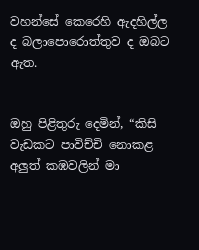වහන්සේ කෙරෙහි ඇදහිල්ල ද බලාපොරොත්තුව ද ඔබට ඇත.


ඔහු පිළිතුරු දෙමින්, “කිසි වැඩකට පාවිච්චි නොකළ අලුත් කඹවලින් මා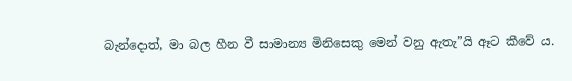බැන්දොත්, මා බල හීන වී සාමාන්‍ය මිනිසෙකු මෙන් වනු ඇතැ”යි ඈට කීවේ ය.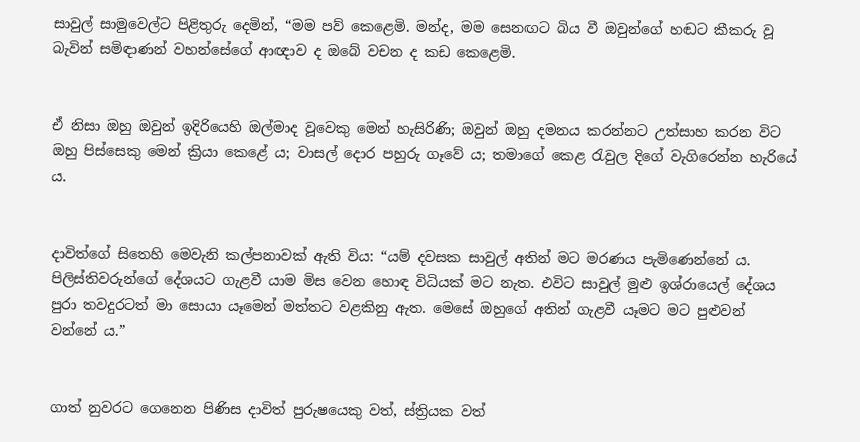සාවුල් සාමුවෙල්ට පිළිතුරු දෙමින්, “මම පව් කෙළෙමි. මන්ද, මම සෙනඟට බිය වී ඔවුන්ගේ හඬට කීකරු වූ බැවින් සමිඳාණන් වහන්සේගේ ආඥාව ද ඔබේ වචන ද කඩ කෙළෙමි.


ඒ නිසා ඔහු ඔවුන් ඉදිරියෙහි ඔල්මාද වූවෙකු මෙන් හැසිරිණි; ඔවුන් ඔහු දමනය කරන්නට උත්සාහ කරන විට ඔහු පිස්සෙකු මෙන් ක්‍රියා කෙළේ ය; වාසල් දොර පහුරු ගෑවේ ය; තමාගේ කෙළ රැවුල දිගේ වැගිරෙන්න හැරියේ ය.


දාවිත්ගේ සිතෙහි මෙවැනි කල්පනාවක් ඇති විය: “යම් දවසක සාවුල් අතින් මට මරණය පැමිණෙන්නේ ය. පිලිස්තිවරුන්ගේ දේශයට ගැළවී යාම මිස වෙන හොඳ විධියක් මට නැත. එවිට සාවුල් මුළු ඉශ්රායෙල් දේශය පුරා තවදුරටත් මා සොයා යෑමෙන් මත්තට වළකිනු ඇත. මෙසේ ඔහුගේ අතින් ගැළවී යෑමට මට පුළුවන් වන්නේ ය.”


ගාත් නුවරට ගෙනෙන පිණිස දාවිත් පුරුෂයෙකු වත්, ස්ත්‍රියක වත්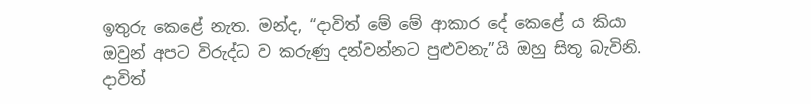ඉතුරු කෙළේ නැත. මන්ද, “දාවිත් මේ මේ ආකාර දේ කෙළේ ය කියා ඔවුන් අපට විරුද්ධ ව කරුණු දන්වන්නට පුළුවනැ”යි ඔහු සිතූ බැවිනි. දාවිත්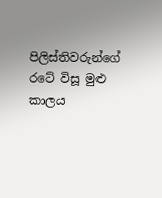පිලිස්තිවරුන්ගේ රටේ විසූ මුළු කාලය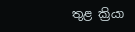තුළ ක්‍රියා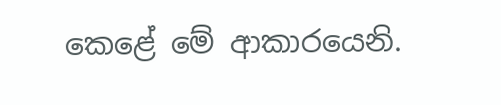කෙළේ මේ ආකාරයෙනි.